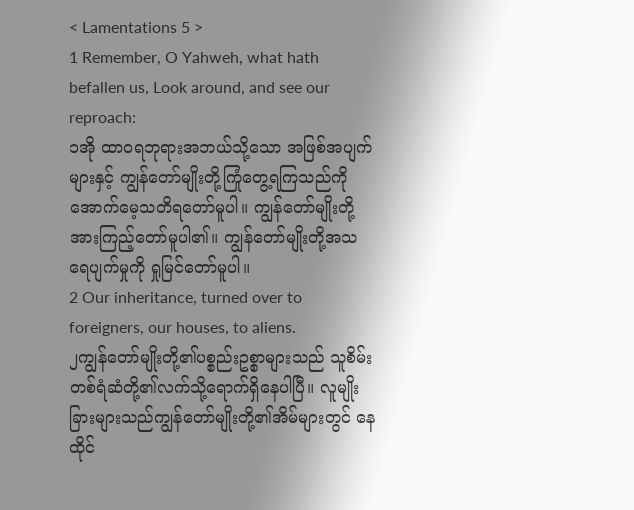< Lamentations 5 >
1 Remember, O Yahweh, what hath befallen us, Look around, and see our reproach:
၁အို ထာဝရဘုရားအဘယ်သို့သော အဖြစ်အပျက်များနှင့် ကျွန်တော်မျိုးတို့ကြုံတွေ့ရကြသည်ကို အောက်မေ့သတိရတော်မူပါ။ ကျွန်တော်မျိုးတို့အားကြည့်တော်မူပါ၏။ ကျွန်တော်မျိုးတို့အသရေပျက်မှုကို ရှုမြင်တော်မူပါ။
2 Our inheritance, turned over to foreigners, our houses, to aliens.
၂ကျွန်တော်မျိုးတို့၏ပစ္စည်းဥစ္စာများသည် သူစိမ်းတစ်ရံဆံတို့၏လက်သို့ရောက်ရှိနေပါပြီ။ လူမျိုးခြားများသည်ကျွန်တော်မျိုးတို့၏အိမ်များတွင် နေထိုင်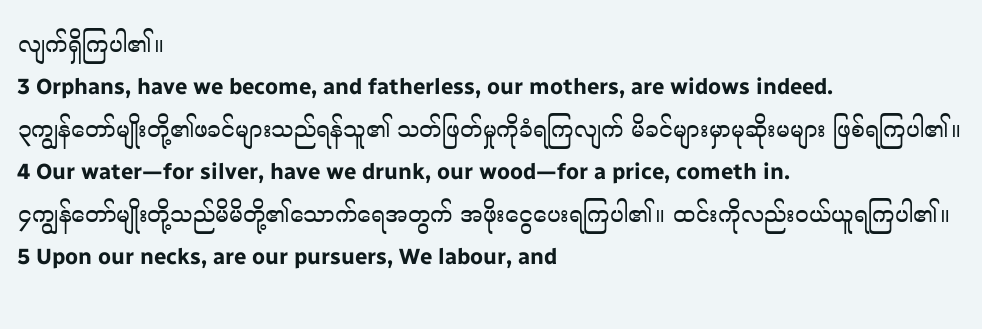လျက်ရှိကြပါ၏။
3 Orphans, have we become, and fatherless, our mothers, are widows indeed.
၃ကျွန်တော်မျိုးတို့၏ဖခင်များသည်ရန်သူ၏ သတ်ဖြတ်မှုကိုခံရကြလျက် မိခင်များမှာမုဆိုးမများ ဖြစ်ရကြပါ၏။
4 Our water—for silver, have we drunk, our wood—for a price, cometh in.
၄ကျွန်တော်မျိုးတို့သည်မိမိတို့၏သောက်ရေအတွက် အဖိုးငွေပေးရကြပါ၏။ ထင်းကိုလည်းဝယ်ယူရကြပါ၏။
5 Upon our necks, are our pursuers, We labour, and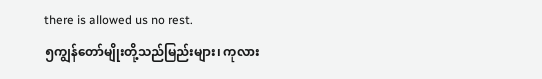there is allowed us no rest.
၅ကျွန်တော်မျိုးတို့သည်မြည်းများ၊ ကုလား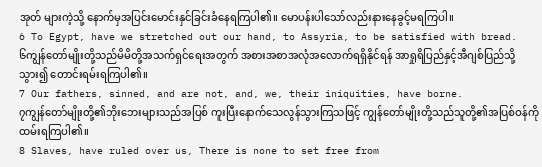အုတ် များကဲ့သို့ နောက်မှအပြင်းမောင်းနှင်ခြင်းခံနေရကြပါ၏။ မောပန်းပါသော်လည်းနားနေခွင့်မရကြပါ။
6 To Egypt, have we stretched out our hand, to Assyria, to be satisfied with bread.
၆ကျွန်တော်မျိုးတို့သည်မိမိတို့အသက်ရှင်ရေးအတွက် အစားအစာအလုံအလောက်ရရှိနိုင်ရန် အာရှုရိပြည်နှင့်အီဂျစ်ပြည်သို့သွား၍ တောင်းရမ်းရကြပါ၏။
7 Our fathers, sinned, and are not, and, we, their iniquities, have borne.
၇ကျွန်တော်မျိုးတို့၏ဘိုးဘေးများသည်အပြစ် ကူးပြီးနောက်သေလွန်သွားကြသဖြင့် ကျွန်တော်မျိုးတို့သည်သူတို့၏အပြစ်ဝန်ကို ထမ်းရကြပါ၏။
8 Slaves, have ruled over us, There is none to set free from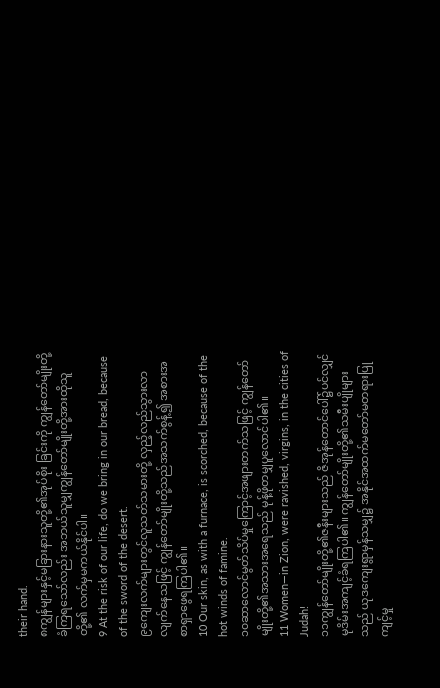their hand.
၈ကျွန်များနှင့်မခြားနားသူတို့၏အုပ်စိုး ခြင်းကို ကျွန်တော်မျိုးတို့ခံကြရသော်လည်း အဘယ်သူမျှကျွန်တော်မျိုးတို့အားထိုသူတို့၏ လက်မှမကယ်နိုင်ပါ။
9 At the risk of our life, do we bring in our bread, because of the sword of the desert.
၉ကျေးလက်များတွင်လူသတ်သမားတို့ လှည့်လည်သွားလာလျက်နေသဖြင့် ကျွန်တော်မျိုးတို့သည်အသက်စွန့်၍ အစားအစာရှာဖွေရကြပါ၏။
10 Our skin, as with a furnace, is scorched, because of the hot winds of famine.
၁၀ဆာလောင်မွတ်သိပ်မှုကြောင့်အဖျားတက်သဖြင့် ကျွန်တော်မျိုးတို့၏အသားအရေသည် မုန့်ဖိုတမျှပူလောင်ပါ၏။
11 Women—in Zion, were ravished, virgins, in the cities of Judah!
၁၁ကျွန်တော်မျိုးတို့၏ဇနီးများသည် ဇိအုန်တောင်ပေါ်၌ပင်လျှင် မုဒိမ်းအကျင့်ခံရကြပါ၏။ ကျွန်တော်မျိုးတို့၏သမီးပျိုများသည် ယုဒကျေးရွာမှန်သမျှ၌ အနိုင်အထက်မတော်မတရားပြုကျင့်မှု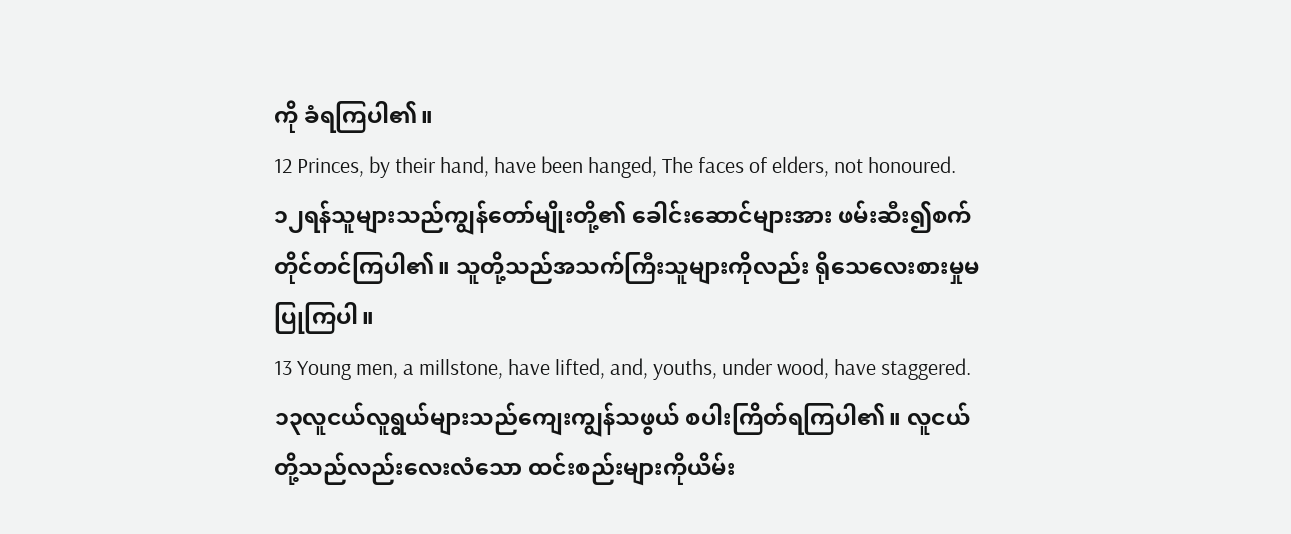ကို ခံရကြပါ၏။
12 Princes, by their hand, have been hanged, The faces of elders, not honoured.
၁၂ရန်သူများသည်ကျွန်တော်မျိုးတို့၏ ခေါင်းဆောင်များအား ဖမ်းဆီး၍စက်တိုင်တင်ကြပါ၏။ သူတို့သည်အသက်ကြီးသူများကိုလည်း ရိုသေလေးစားမှုမပြုကြပါ။
13 Young men, a millstone, have lifted, and, youths, under wood, have staggered.
၁၃လူငယ်လူရွယ်များသည်ကျေးကျွန်သဖွယ် စပါးကြိတ်ရကြပါ၏။ လူငယ်တို့သည်လည်းလေးလံသော ထင်းစည်းများကိုယိမ်း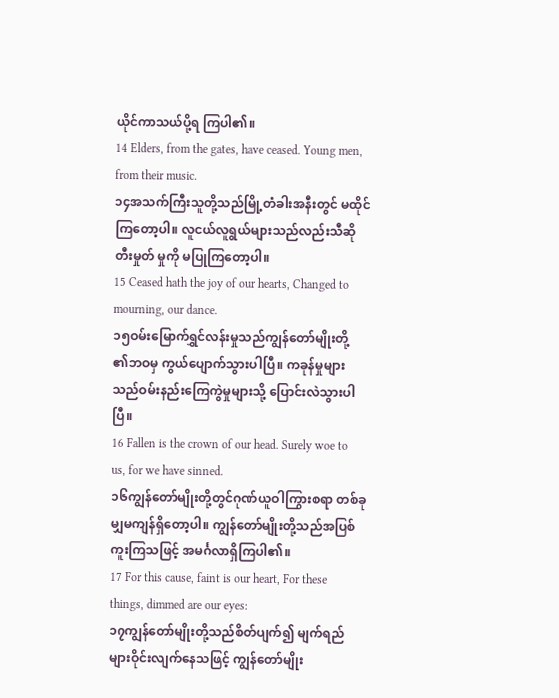ယိုင်ကာသယ်ပို့ရ ကြပါ၏။
14 Elders, from the gates, have ceased. Young men, from their music.
၁၄အသက်ကြီးသူတို့သည်မြို့တံခါးအနီးတွင် မထိုင်ကြတော့ပါ။ လူငယ်လူရွယ်များသည်လည်းသီဆိုတီးမှုတ် မှုကို မပြုကြတော့ပါ။
15 Ceased hath the joy of our hearts, Changed to mourning, our dance.
၁၅ဝမ်းမြောက်ရွှင်လန်းမှုသည်ကျွန်တော်မျိုးတို့ ၏ဘဝမှ ကွယ်ပျောက်သွားပါပြီ။ ကခုန်မှုများသည်ဝမ်းနည်းကြေကွဲမှုများသို့ ပြောင်းလဲသွားပါပြီ။
16 Fallen is the crown of our head. Surely woe to us, for we have sinned.
၁၆ကျွန်တော်မျိုးတို့တွင်ဂုဏ်ယူဝါကြွားစရာ တစ်ခုမျှမကျန်ရှိတော့ပါ။ ကျွန်တော်မျိုးတို့သည်အပြစ်ကူးကြသဖြင့် အမင်္ဂလာရှိကြပါ၏။
17 For this cause, faint is our heart, For these things, dimmed are our eyes:
၁၇ကျွန်တော်မျိုးတို့သည်စိတ်ပျက်၍ မျက်ရည်များဝိုင်းလျက်နေသဖြင့် ကျွန်တော်မျိုး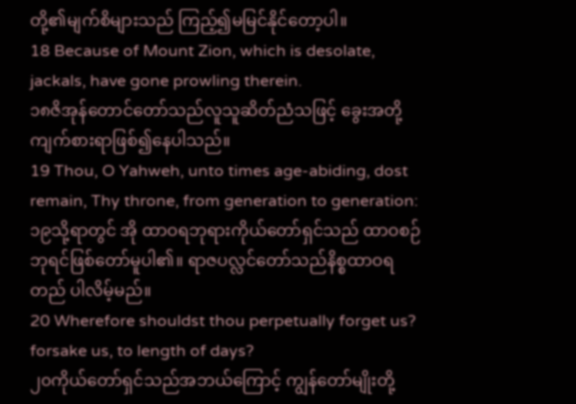တို့၏မျက်စိများသည် ကြည့်၍မမြင်နိုင်တော့ပါ။
18 Because of Mount Zion, which is desolate, jackals, have gone prowling therein.
၁၈ဇိအုန်တောင်တော်သည်လူသူဆိတ်ညံသဖြင့် ခွေးအတို့ကျက်စားရာဖြစ်၍နေပါသည်။
19 Thou, O Yahweh, unto times age-abiding, dost remain, Thy throne, from generation to generation:
၁၉သို့ရာတွင် အို ထာဝရဘုရားကိုယ်တော်ရှင်သည် ထာဝစဉ်ဘုရင်ဖြစ်တော်မူပါ၏။ ရာဇပလ္လင်တော်သည်နိစ္စထာဝရတည် ပါလိမ့်မည်။
20 Wherefore shouldst thou perpetually forget us? forsake us, to length of days?
၂၀ကိုယ်တော်ရှင်သည်အဘယ်ကြောင့် ကျွန်တော်မျိုးတို့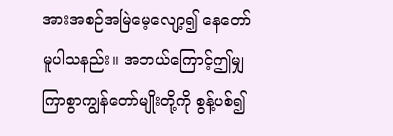အားအစဉ်အမြဲမေ့လျော့၍ နေတော်မူပါသနည်း။ အဘယ်ကြောင့်ဤမျှကြာစွာကျွန်တော်မျိုးတို့ကို စွန့်ပစ်၍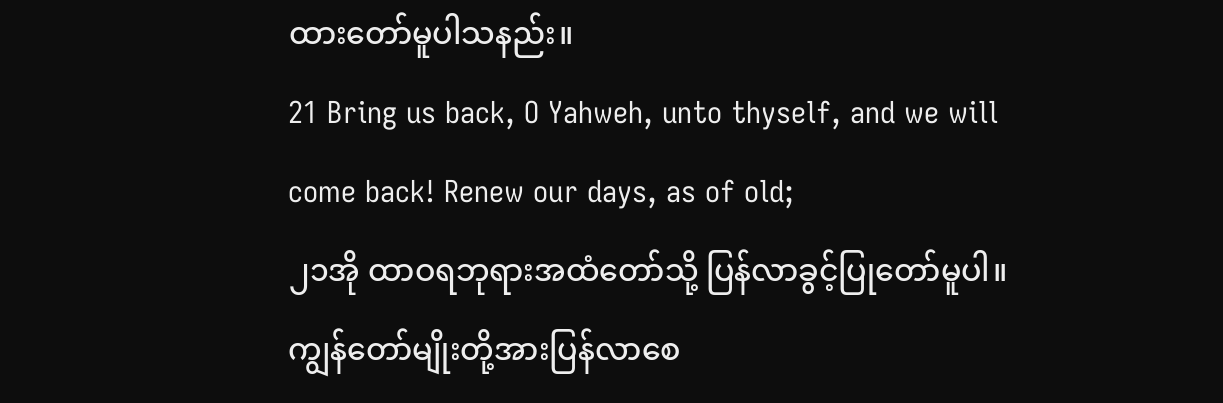ထားတော်မူပါသနည်း။
21 Bring us back, O Yahweh, unto thyself, and we will come back! Renew our days, as of old;
၂၁အို ထာဝရဘုရားအထံတော်သို့ ပြန်လာခွင့်ပြုတော်မူပါ။ ကျွန်တော်မျိုးတို့အားပြန်လာစေ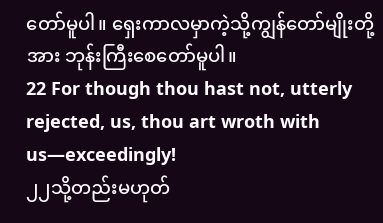တော်မူပါ။ ရှေးကာလမှာကဲ့သို့ကျွန်တော်မျိုးတို့အား ဘုန်းကြီးစေတော်မူပါ။
22 For though thou hast not, utterly rejected, us, thou art wroth with us—exceedingly!
၂၂သို့တည်းမဟုတ်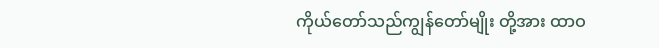ကိုယ်တော်သည်ကျွန်တော်မျိုး တို့အား ထာဝ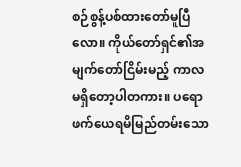စဉ်စွန့်ပစ်ထားတော်မူပြီလော။ ကိုယ်တော်ရှင်၏အမျက်တော်ငြိမ်းမည့် ကာလမရှိတော့ပါတကား။ ပရောဖက်ယေရမိမြည်တမ်းသော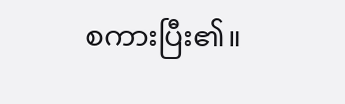စကားပြီး၏။